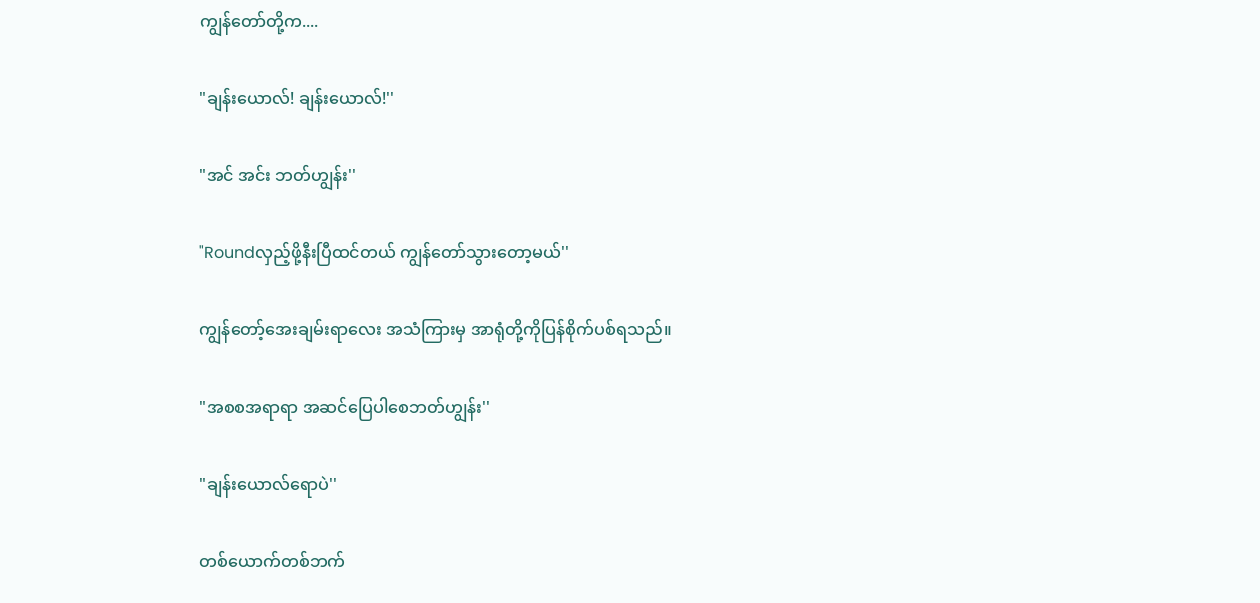ကျွန်တော်တို့က....

"ချန်းယောလ်! ချန်းယောလ်!''

"အင် အင်း ဘတ်ဟျွန်း''

"Roundလှည့်ဖို့နီးပြီထင်တယ် ကျွန်တော်သွားတော့မယ်''

ကျွန်တော့်အေးချမ်းရာလေး အသံကြားမှ အာရုံတို့ကိုပြန်စိုက်ပစ်ရသည်။

"အစစအရာရာ အဆင်ပြေပါစေဘတ်ဟျွန်း''

"ချန်းယောလ်ရောပဲ''

တစ်ယောက်တစ်ဘက်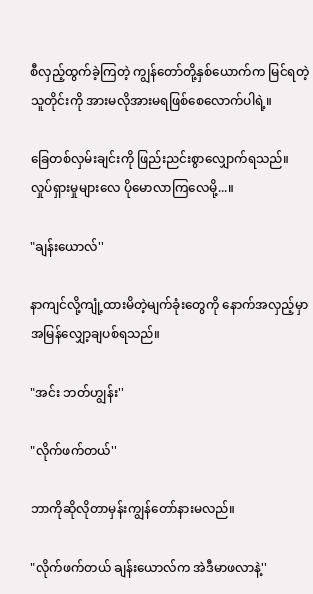စီလှည့်ထွက်ခဲ့ကြတဲ့ ကျွန်တော်တို့နှစ်ယောက်က မြင်ရတဲ့သူတိုင်းကို အားမလိုအားမရဖြစ်စေလောက်ပါရဲ့။

ခြေတစ်လှမ်းချင်းကို ဖြည်းညင်းစွာလျှောက်ရသည်။
လှုပ်ရှားမှုများလေ ပိုမောလာကြလေမို့...။

"ချန်းယောလ်''

နာကျင်လို့ကျုံ့ထားမိတဲ့မျက်ခုံးတွေကို နောက်အလှည့်မှာအမြန်လျှော့ချပစ်ရသည်။

"အင်း ဘတ်ဟျွန်း''

"လိုက်ဖက်တယ်''

ဘာကိုဆိုလိုတာမှန်းကျွန်တော်နားမလည်။

"လိုက်ဖက်တယ် ချန်းယောလ်က အဲဒီမာဖလာနဲ့''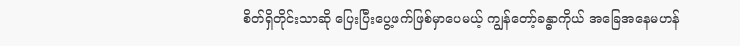စိတ်ရှိတိုင်းသာဆို ပြေးပြီးပွေ့ဖက်ဖြစ်မှာပေမယ့် ကျွန်တော့်ခန္ဓာကိုယ် အခြေအနေမဟန်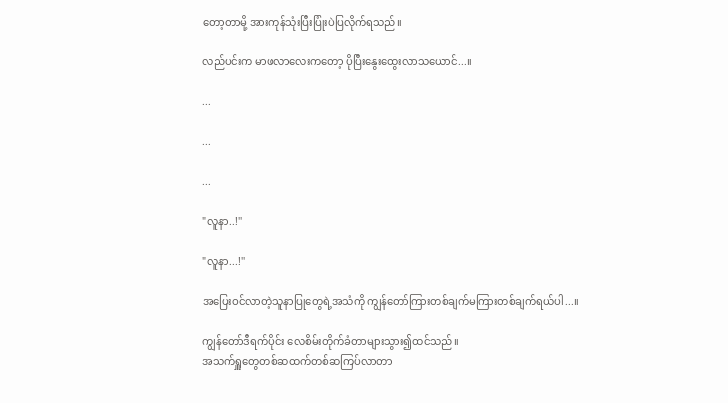တော့တာမို့ အားကုန်သုံးပြီးပြုံးပဲပြလိုက်ရသည်။

လည်ပင်းက မာဖလာလေးကတော့ ပိုပြီးနွေးထွေးလာသယောင်...။

...

...

...

"လူနာ..!''

"လူနာ...!''

အပြေးဝင်လာတဲ့သူနာပြုတွေရဲ့အသံကို ကျွန်တော်ကြားတစ်ချက်မကြားတစ်ချက်ရယ်ပါ...။

ကျွန်တော်ဒီရက်ပိုင်း လေစိမ်းတိုက်ခံတာများသွား၍ထင်သည်။
အသက်ရှူတွေတစ်ဆထက်တစ်ဆကြပ်လာတာ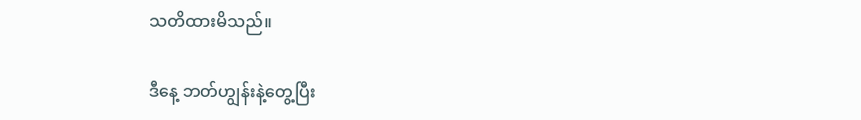သတိထားမိသည်။

ဒီနေ့ ဘတ်ဟျွန်းနဲ့တွေ့ပြီး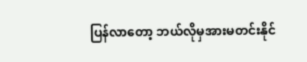ပြန်လာတော့ ဘယ်လိုမှအားမတင်းနိုင်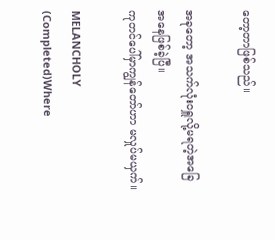တော့တာဖြစ်သည်။

အခုတော့ အသက်လုံးဝရှူလို့မရတဲ့အခြေအနေဖြစ်ခဲ့ပြီ။
ကုတင်ပေါ်မှာကျွန်တော်ဟာ မလှုပ်မယှက်။

MELANCHOLY (Completed)Where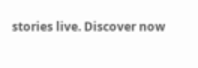stories live. Discover now